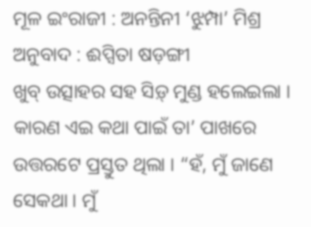ମୂଳ ଇଂରାଜୀ : ଅନନ୍ତିନୀ ‘ଝୁମ୍ପା’ ମିଶ୍ର
ଅନୁବାଦ : ଈପ୍ସିତା ଷଡ଼ଙ୍ଗୀ
ଖୁବ୍ ଉତ୍ସାହର ସହ ସିଡ଼୍ ମୁଣ୍ଡ ହଲେଇଲା । କାରଣ ଏଇ କଥା ପାଇଁ ତା’ ପାଖରେ ଉତ୍ତରଟେ ପ୍ରସ୍ତୁତ ଥିଲା । “ହଁ, ମୁଁ ଜାଣେ ସେକଥା । ମୁଁ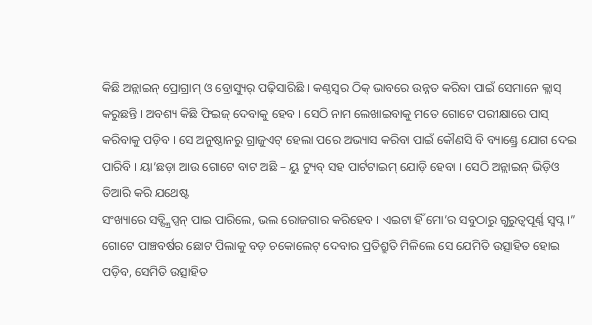କିଛି ଅନ୍ଲାଇନ୍ ପ୍ରୋଗ୍ରାମ୍ ଓ ବ୍ରୋସ୍ୟୁର୍ ପଢ଼ିସାରିଛି । କଣ୍ଠସ୍ୱର ଠିକ୍ ଭାବରେ ଉନ୍ନତ କରିବା ପାଇଁ ସେମାନେ କ୍ଲାସ୍ କରୁଛନ୍ତି । ଅବଶ୍ୟ କିଛି ଫିଇଜ୍ ଦେବାକୁ ହେବ । ସେଠି ନାମ ଲେଖାଇବାକୁ ମତେ ଗୋଟେ ପରୀକ୍ଷାରେ ପାସ୍ କରିବାକୁ ପଡ଼ିବ । ସେ ଅନୁଷ୍ଠାନରୁ ଗ୍ରାଜୁଏଟ୍ ହେଲା ପରେ ଅଭ୍ୟାସ କରିବା ପାଇଁ କୌଣସି ବି ବ୍ୟାଣ୍ଡ୍ରେ ଯୋଗ ଦେଇ ପାରିବି । ୟା’ଛଡ଼ା ଆଉ ଗୋଟେ ବାଟ ଅଛି – ୟୁ ଟ୍ୟୁବ୍ ସହ ପାର୍ଟଟାଇମ୍ ଯୋଡ଼ି ହେବା । ସେଠି ଅନ୍ଲାଇନ୍ ଭିଡ଼ିଓ ତିଆରି କରି ଯଥେଷ୍ଟ
ସଂଖ୍ୟାରେ ସବ୍ସ୍କ୍ରିପ୍ସନ୍ ପାଇ ପାରିଲେ, ଭଲ ରୋଜଗାର କରିହେବ । ଏଇଟା ହିଁ ମୋ’ର ସବୁଠାରୁ ଗୁରୁତ୍ୱପୂର୍ଣ୍ଣ ସ୍ୱପ୍ନ ।” ଗୋଟେ ପାଞ୍ଚବର୍ଷର ଛୋଟ ପିଲାକୁ ବଡ଼ ଚକୋଲେଟ୍ ଦେବାର ପ୍ରତିଶ୍ରୁତି ମିଳିଲେ ସେ ଯେମିତି ଉତ୍ସାହିତ ହୋଇ ପଡ଼ିବ, ସେମିତି ଉତ୍ସାହିତ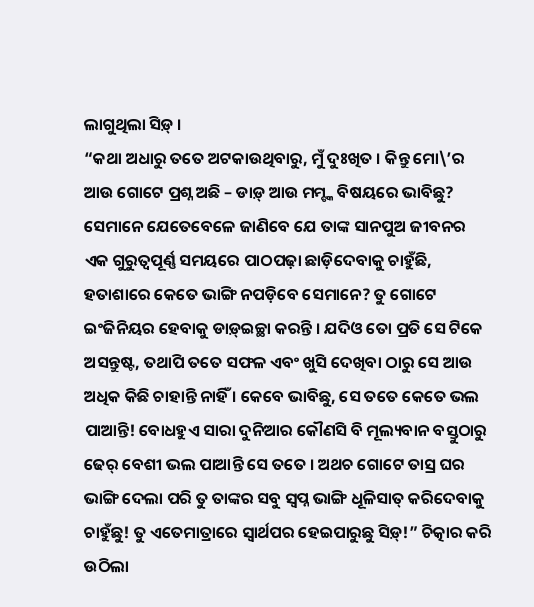ଲାଗୁଥିଲା ସିଡ଼୍ ।
“କଥା ଅଧାରୁ ତତେ ଅଟକାଉଥିବାରୁ, ମୁଁ ଦୁଃଖିତ । କିନ୍ତୁ ମୋ\’ର ଆଉ ଗୋଟେ ପ୍ରଶ୍ନ ଅଛି – ଡାଡ଼୍ ଆଉ ମମ୍ଙ୍କ ବିଷୟରେ ଭାବିଛୁ? ସେମାନେ ଯେତେବେଳେ ଜାଣିବେ ଯେ ତାଙ୍କ ସାନପୁଅ ଜୀବନର ଏକ ଗୁରୁତ୍ୱପୂର୍ଣ୍ଣ ସମୟରେ ପାଠପଢ଼ା ଛାଡ଼ିଦେବାକୁ ଚାହୁଁଛି, ହତାଶାରେ କେତେ ଭାଙ୍ଗି ନପଡ଼ିବେ ସେମାନେ? ତୁ ଗୋଟେ ଇଂଜିନିୟର ହେବାକୁ ଡାଡ଼୍ଇଚ୍ଛା କରନ୍ତି । ଯଦିଓ ତୋ ପ୍ରତି ସେ ଟିକେ ଅସନ୍ତୁଷ୍ଟ, ତଥାପି ତତେ ସଫଳ ଏବଂ ଖୁସି ଦେଖିବା ଠାରୁ ସେ ଆଉ ଅଧିକ କିଛି ଚାହାନ୍ତି ନାହିଁ । କେବେ ଭାବିଛୁ, ସେ ତତେ କେତେ ଭଲ ପାଆନ୍ତି! ବୋଧହୁଏ ସାରା ଦୁନିଆର କୌଣସି ବି ମୂଲ୍ୟବାନ ବସ୍ତୁଠାରୁ ଢେର୍ ବେଶୀ ଭଲ ପାଆନ୍ତି ସେ ତତେ । ଅଥଚ ଗୋଟେ ତାସ୍ର ଘର ଭାଙ୍ଗି ଦେଲା ପରି ତୁ ତାଙ୍କର ସବୁ ସ୍ୱପ୍ନ ଭାଙ୍ଗି ଧୂଳିସାତ୍ କରିଦେବାକୁ ଚାହୁଁଛୁ! ତୁ ଏତେମାତ୍ରାରେ ସ୍ୱାର୍ଥପର ହେଇପାରୁଛୁ ସିଡ଼୍!” ଚିତ୍କାର କରି ଉଠିଲା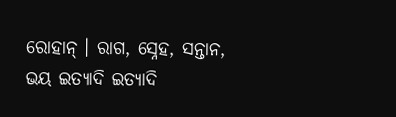ରୋହାନ୍ । ରାଗ, ସ୍ନେହ, ସନ୍ତାନ, ଭୟ ଇତ୍ୟାଦି ଇତ୍ୟାଦି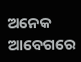ଅନେକ ଆବେଗରେ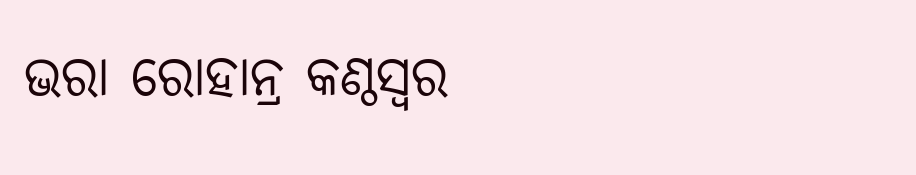ଭରା ରୋହାନ୍ର କଣ୍ଠସ୍ୱର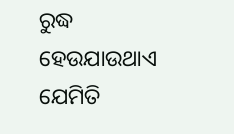ରୁଦ୍ଧ ହେଉଯାଉଥାଏ ଯେମିତି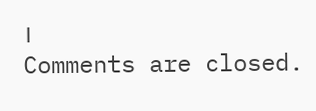।
Comments are closed.